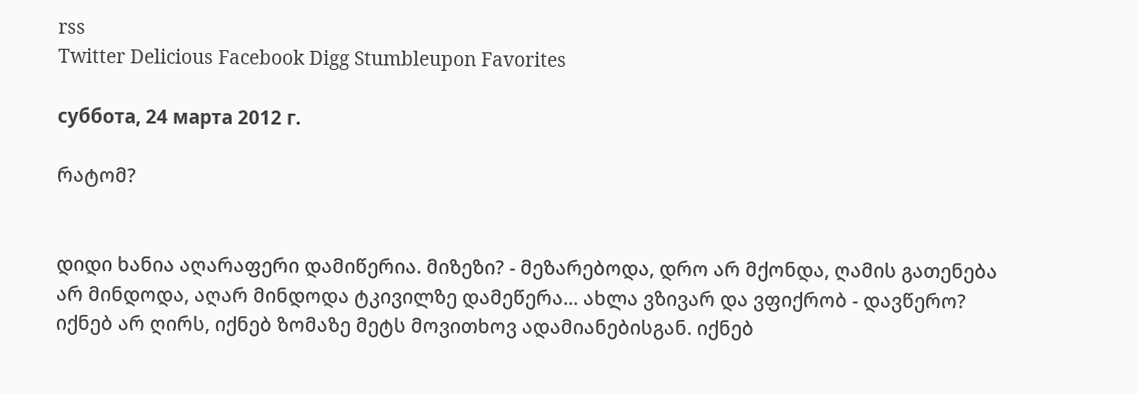rss
Twitter Delicious Facebook Digg Stumbleupon Favorites

суббота, 24 марта 2012 г.

რატომ?


დიდი ხანია აღარაფერი დამიწერია. მიზეზი? - მეზარებოდა, დრო არ მქონდა, ღამის გათენება არ მინდოდა, აღარ მინდოდა ტკივილზე დამეწერა... ახლა ვზივარ და ვფიქრობ - დავწერო? იქნებ არ ღირს, იქნებ ზომაზე მეტს მოვითხოვ ადამიანებისგან. იქნებ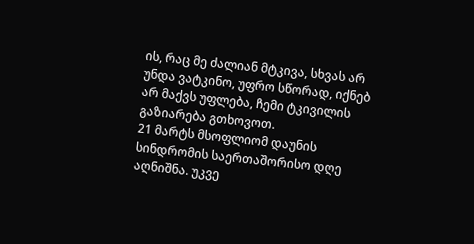ის, რაც მე ძალიან მტკივა, სხვას არ უნდა ვატკინო, უფრო სწორად, იქნებ არ მაქვს უფლება, ჩემი ტკივილის გაზიარება გთხოვოთ.
21 მარტს მსოფლიომ დაუნის სინდრომის საერთაშორისო დღე აღნიშნა. უკვე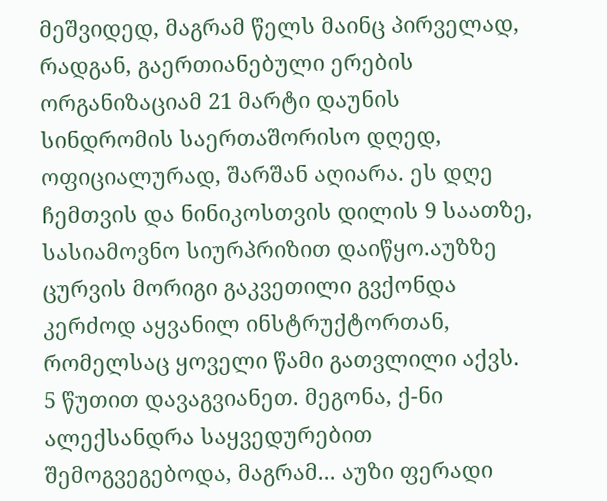მეშვიდედ, მაგრამ წელს მაინც პირველად, რადგან, გაერთიანებული ერების ორგანიზაციამ 21 მარტი დაუნის სინდრომის საერთაშორისო დღედ, ოფიციალურად, შარშან აღიარა. ეს დღე ჩემთვის და ნინიკოსთვის დილის 9 საათზე, სასიამოვნო სიურპრიზით დაიწყო.აუზზე ცურვის მორიგი გაკვეთილი გვქონდა კერძოდ აყვანილ ინსტრუქტორთან, რომელსაც ყოველი წამი გათვლილი აქვს. 5 წუთით დავაგვიანეთ. მეგონა, ქ-ნი ალექსანდრა საყვედურებით შემოგვეგებოდა, მაგრამ... აუზი ფერადი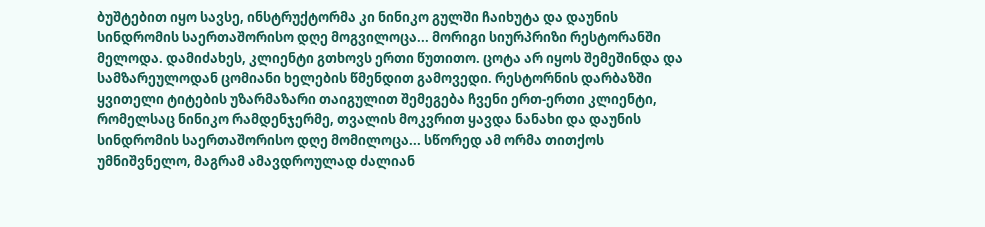ბუშტებით იყო სავსე, ინსტრუქტორმა კი ნინიკო გულში ჩაიხუტა და დაუნის სინდრომის საერთაშორისო დღე მოგვილოცა... მორიგი სიურპრიზი რესტორანში მელოდა. დამიძახეს, კლიენტი გთხოვს ერთი წუთითო. ცოტა არ იყოს შემეშინდა და სამზარეულოდან ცომიანი ხელების წმენდით გამოვედი. რესტორნის დარბაზში ყვითელი ტიტების უზარმაზარი თაიგულით შემეგება ჩვენი ერთ-ერთი კლიენტი, რომელსაც ნინიკო რამდენჯერმე, თვალის მოკვრით ყავდა ნანახი და დაუნის სინდრომის საერთაშორისო დღე მომილოცა... სწორედ ამ ორმა თითქოს უმნიშვნელო, მაგრამ ამავდროულად ძალიან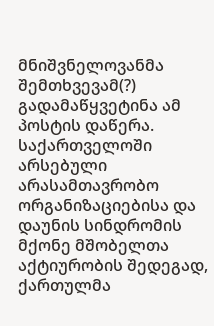მნიშვნელოვანმა შემთხვევამ(?) გადამაწყვეტინა ამ პოსტის დაწერა.
საქართველოში არსებული არასამთავრობო ორგანიზაციებისა და დაუნის სინდრომის მქონე მშობელთა აქტიურობის შედეგად, ქართულმა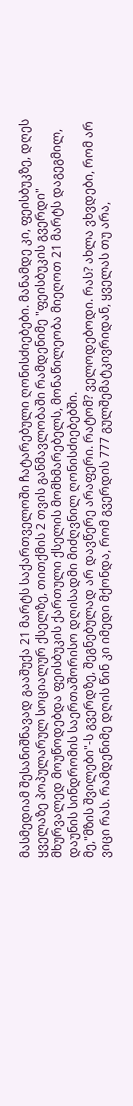მასმედიამ შესანიშნავად გააშუქა 21 მარტს საქართველოში ჩატარებული ღონისძიებები. მანამდე კი, ფეისბუკზე, დღეს ყველაზე პოპულარულ სოციალურ ქსელზე, თითქმის 2 თვის განმავლობაში რამდენიმე "ფეისბუკის გვერდი" მხურვალედ მოუწოდებდა ფეისბუკის ქართული ქსელის მომხმარებელს, მონაწილეობა მიეღოთ 21 მარტს დაგეგმილ, დაუნის სინდრომის საერთაშორისო დღისადმი მიძღვნილ ღონისძიებებში.
მე,"მზის შვილები"-ს გვერდზე, შეგნებულად არ დავწერე არაფერი. რატომ? ველოდებოდი. რას? ახლა ვხვდები, რომ არ ვიცი რას. რამდენიმე დღის წინ კი იმედი მქონდა, რომ გვერდის 777 გულშემატკივრიდან, ყველას თუ არა,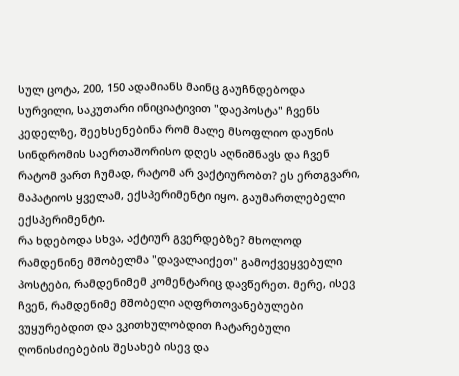სულ ცოტა, 200, 150 ადამიანს მაინც გაუჩნდებოდა სურვილი, საკუთარი ინიციატივით "დაეპოსტა" ჩვენს კედელზე, შეეხსენებინა რომ მალე მსოფლიო დაუნის სინდრომის საერთაშორისო დღეს აღნიშნავს და ჩვენ რატომ ვართ ჩუმად, რატომ არ ვაქტიურობთ? ეს ერთგვარი, მაპატიოს ყველამ, ექსპერიმენტი იყო. გაუმართლებელი ექსპერიმენტი.
რა ხდებოდა სხვა, აქტიურ გვერდებზე? მხოლოდ რამდენინე მშობელმა "დავალაიქეთ" გამოქვეყვებული პოსტები, რამდენიმემ კომენტარიც დავწერეთ. მერე, ისევ ჩვენ, რამდენიმე მშობელი აღფრთოვანებულები ვუყურებდით და ვკითხულობდით ჩატარებული ღონისძიებების შესახებ ისევ და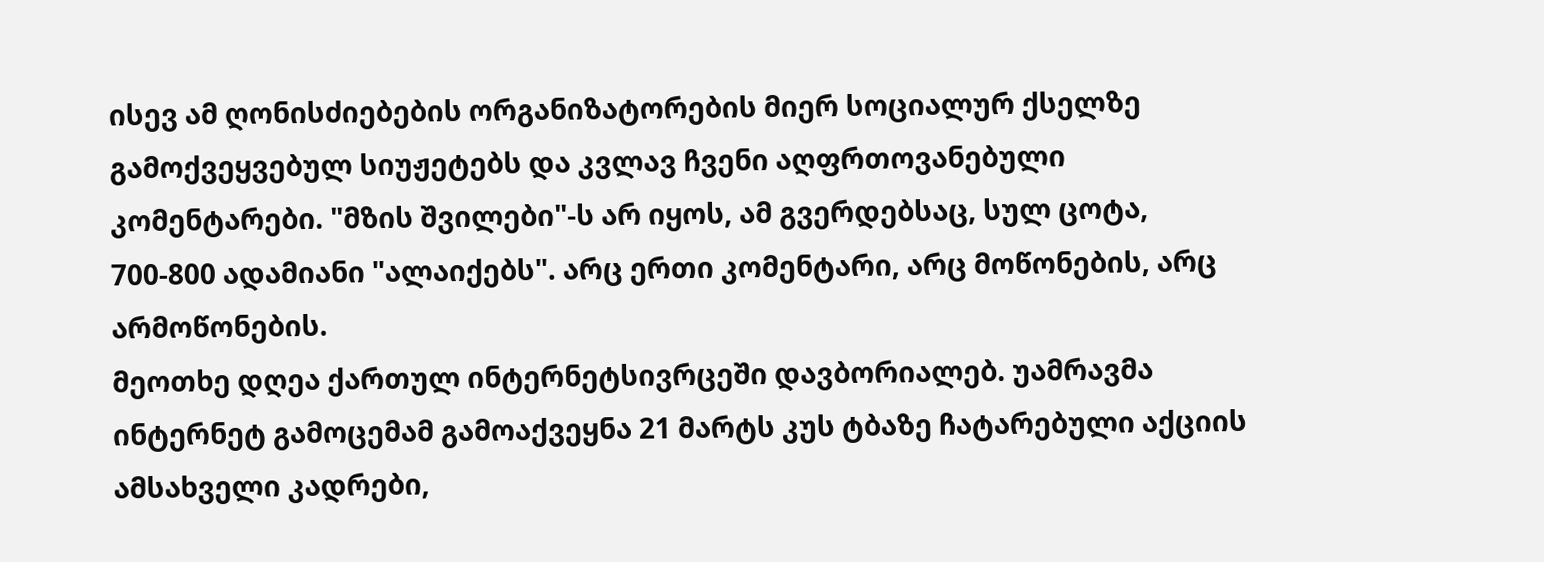ისევ ამ ღონისძიებების ორგანიზატორების მიერ სოციალურ ქსელზე გამოქვეყვებულ სიუჟეტებს და კვლავ ჩვენი აღფრთოვანებული კომენტარები. "მზის შვილები"-ს არ იყოს, ამ გვერდებსაც, სულ ცოტა, 700-800 ადამიანი "ალაიქებს". არც ერთი კომენტარი, არც მოწონების, არც არმოწონების.
მეოთხე დღეა ქართულ ინტერნეტსივრცეში დავბორიალებ. უამრავმა ინტერნეტ გამოცემამ გამოაქვეყნა 21 მარტს კუს ტბაზე ჩატარებული აქციის ამსახველი კადრები,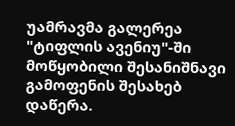უამრავმა გალერეა "ტიფლის ავენიუ"-ში მოწყობილი შესანიშნავი გამოფენის შესახებ დაწერა.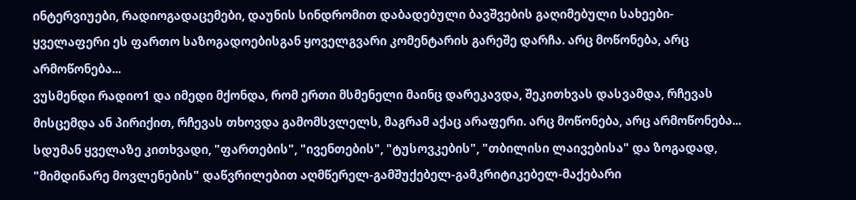ინტერვიუები, რადიოგადაცემები, დაუნის სინდრომით დაბადებული ბავშვების გაღიმებული სახეები-ყველაფერი ეს ფართო საზოგადოებისგან ყოველგვარი კომენტარის გარეშე დარჩა. არც მოწონება, არც არმოწონება...
ვუსმენდი რადიო1 და იმედი მქონდა, რომ ერთი მსმენელი მაინც დარეკავდა, შეკითხვას დასვამდა, რჩევას მისცემდა ან პირიქით, რჩევას თხოვდა გამომსვლელს, მაგრამ აქაც არაფერი. არც მოწონება, არც არმოწონება... სდუმან ყველაზე კითხვადი, "ფართების", "ივენთების", "ტუსოვკების", "თბილისი ლაივებისა" და ზოგადად, "მიმდინარე მოვლენების" დაწვრილებით აღმწერელ-გამშუქებელ-გამკრიტიკებელ-მაქებარი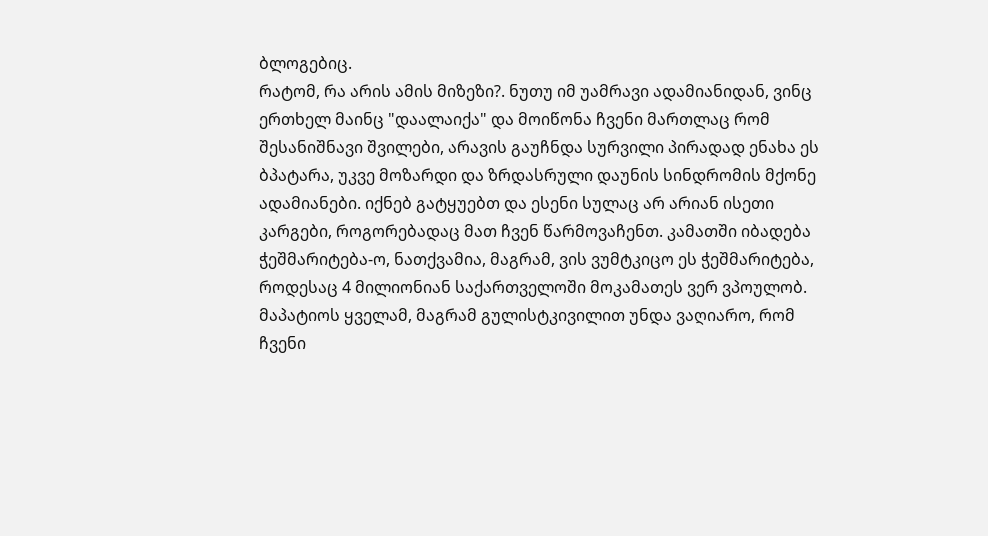ბლოგებიც.
რატომ, რა არის ამის მიზეზი?. ნუთუ იმ უამრავი ადამიანიდან, ვინც ერთხელ მაინც "დაალაიქა" და მოიწონა ჩვენი მართლაც რომ შესანიშნავი შვილები, არავის გაუჩნდა სურვილი პირადად ენახა ეს ბპატარა, უკვე მოზარდი და ზრდასრული დაუნის სინდრომის მქონე ადამიანები. იქნებ გატყუებთ და ესენი სულაც არ არიან ისეთი კარგები, როგორებადაც მათ ჩვენ წარმოვაჩენთ. კამათში იბადება ჭეშმარიტება-ო, ნათქვამია, მაგრამ, ვის ვუმტკიცო ეს ჭეშმარიტება, როდესაც 4 მილიონიან საქართველოში მოკამათეს ვერ ვპოულობ.
მაპატიოს ყველამ, მაგრამ გულისტკივილით უნდა ვაღიარო, რომ ჩვენი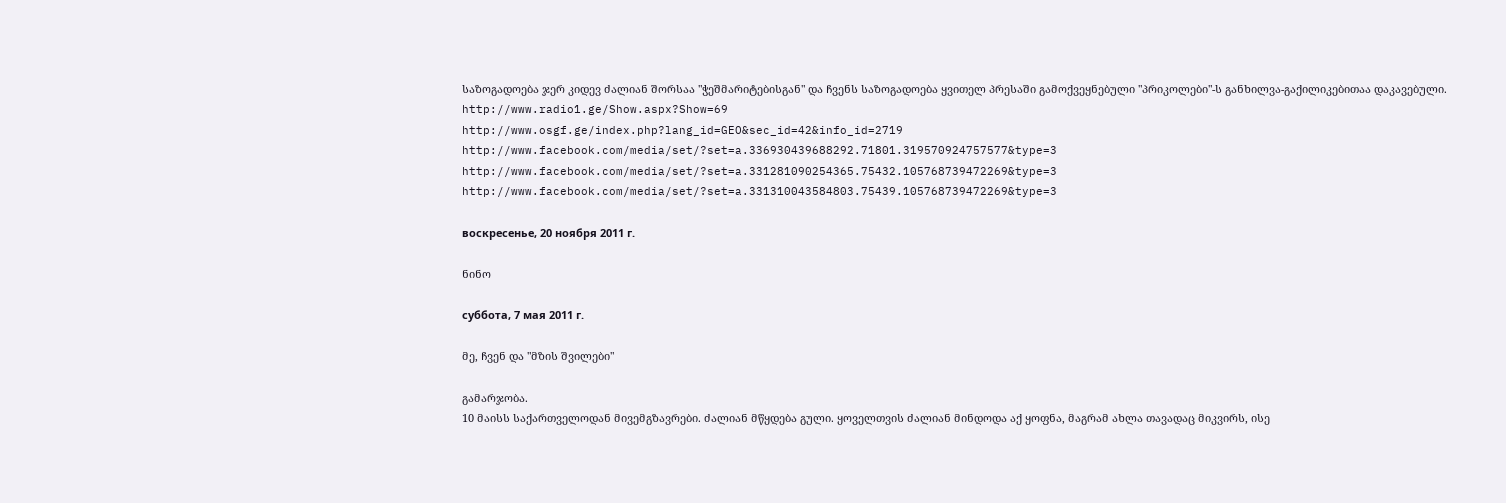საზოგადოება ჯერ კიდევ ძალიან შორსაა "ჭეშმარიტებისგან" და ჩვენს საზოგადოება ყვითელ პრესაში გამოქვეყნებული "პრიკოლები"-ს განხილვა-გაქილიკებითაა დაკავებული.
http://www.radio1.ge/Show.aspx?Show=69
http://www.osgf.ge/index.php?lang_id=GEO&sec_id=42&info_id=2719
http://www.facebook.com/media/set/?set=a.336930439688292.71801.319570924757577&type=3
http://www.facebook.com/media/set/?set=a.331281090254365.75432.105768739472269&type=3
http://www.facebook.com/media/set/?set=a.331310043584803.75439.105768739472269&type=3

воскресенье, 20 ноября 2011 г.

ნინო

суббота, 7 мая 2011 г.

მე, ჩვენ და "მზის შვილები"

გამარჯობა.
10 მაისს საქართველოდან მივემგზავრები. ძალიან მწყდება გული. ყოველთვის ძალიან მინდოდა აქ ყოფნა, მაგრამ ახლა თავადაც მიკვირს, ისე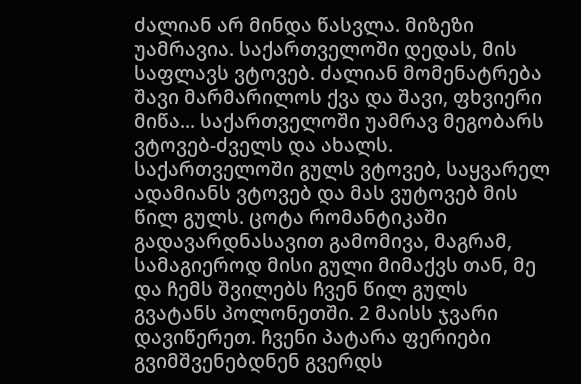ძალიან არ მინდა წასვლა. მიზეზი უამრავია. საქართველოში დედას, მის საფლავს ვტოვებ. ძალიან მომენატრება შავი მარმარილოს ქვა და შავი, ფხვიერი მიწა... საქართველოში უამრავ მეგობარს ვტოვებ-ძველს და ახალს. საქართველოში გულს ვტოვებ, საყვარელ ადამიანს ვტოვებ და მას ვუტოვებ მის წილ გულს. ცოტა რომანტიკაში გადავარდნასავით გამომივა, მაგრამ, სამაგიეროდ მისი გული მიმაქვს თან, მე და ჩემს შვილებს ჩვენ წილ გულს გვატანს პოლონეთში. 2 მაისს ჯვარი დავიწერეთ. ჩვენი პატარა ფერიები გვიმშვენებდნენ გვერდს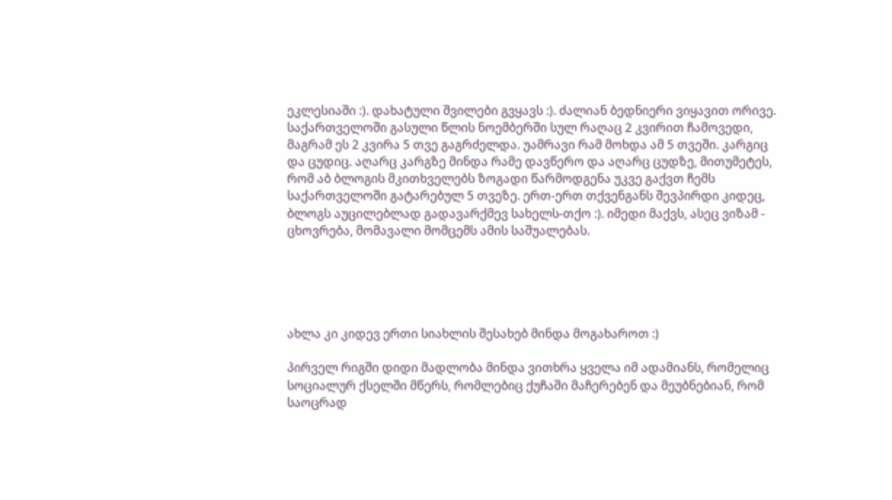ეკლესიაში :). დახატული შვილები გვყავს :). ძალიან ბედნიერი ვიყავით ორივე.
საქართველოში გასული წლის ნოემბერში სულ რაღაც 2 კვირით ჩამოვედი, მაგრამ ეს 2 კვირა 5 თვე გაგრძელდა. უამრავი რამ მოხდა ამ 5 თვეში. კარგიც და ცუდიც. აღარც კარგზე მინდა რამე დავწერო და აღარც ცუდზე, მითუმეტეს, რომ აბ ბლოგის მკითხველებს ზოგადი წარმოდგენა უკვე გაქვთ ჩემს საქართველოში გატარებულ 5 თვეზე. ერთ-ერთ თქვენგანს შევპირდი კიდეც, ბლოგს აუცილებლად გადავარქმევ სახელს-თქო :). იმედი მაქვს, ასეც ვიზამ - ცხოვრება, მომავალი მომცემს ამის საშუალებას.





ახლა კი კიდევ ერთი სიახლის შესახებ მინდა მოგახაროთ :)

პირველ რიგში დიდი მადლობა მინდა ვითხრა ყველა იმ ადამიანს, რომელიც სოციალურ ქსელში მწერს, რომლებიც ქუჩაში მაჩერებენ და მეუბნებიან, რომ საოცრად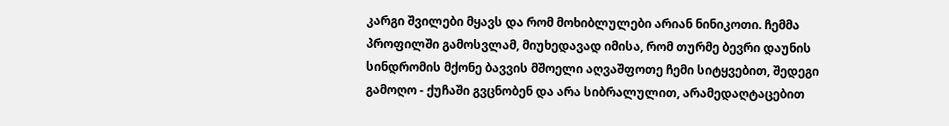კარგი შვილები მყავს და რომ მოხიბლულები არიან ნინიკოთი. ჩემმა პროფილში გამოსვლამ, მიუხედავად იმისა, რომ თურმე ბევრი დაუნის სინდრომის მქონე ბავვის მშოელი აღვაშფოთე ჩემი სიტყვებით, შედეგი გამოღო - ქუჩაში გვცნობენ და არა სიბრალულით, არამედაღტაცებით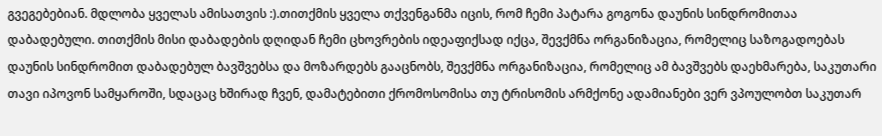გვეგებებიან. მდლობა ყველას ამისათვის :).თითქმის ყველა თქვენგანმა იცის, რომ ჩემი პატარა გოგონა დაუნის სინდრომითაა დაბადებული. თითქმის მისი დაბადების დღიდან ჩემი ცხოვრების იდეაფიქსად იქცა, შევქმნა ორგანიზაცია, რომელიც საზოგადოებას დაუნის სინდრომით დაბადებულ ბავშვებსა და მოზარდებს გააცნობს, შევქმნა ორგანიზაცია, რომელიც ამ ბავშვებს დაეხმარება, საკუთარი თავი იპოვონ სამყაროში, სდაცაც ხშირად ჩვენ, დამატებითი ქრომოსომისა თუ ტრისომის არმქონე ადამიანები ვერ ვპოულობთ საკუთარ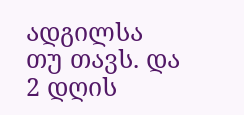ადგილსა თუ თავს. და 2 დღის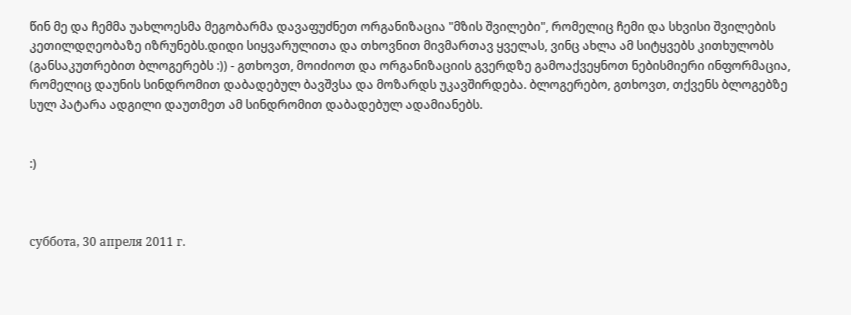წინ მე და ჩემმა უახლოესმა მეგობარმა დავაფუძნეთ ორგანიზაცია "მზის შვილები", რომელიც ჩემი და სხვისი შვილების კეთილდღეობაზე იზრუნებს.დიდი სიყვარულითა და თხოვნით მივმართავ ყველას, ვინც ახლა ამ სიტყვებს კითხულობს (განსაკუთრებით ბლოგერებს :)) - გთხოვთ, მოიძიოთ და ორგანიზაციის გვერდზე გამოაქვეყნოთ ნებისმიერი ინფორმაცია, რომელიც დაუნის სინდრომით დაბადებულ ბავშვსა და მოზარდს უკავშირდება. ბლოგერებო, გთხოვთ, თქვენს ბლოგებზე სულ პატარა ადგილი დაუთმეთ ამ სინდრომით დაბადებულ ადამიანებს.


:)



суббота, 30 апреля 2011 г.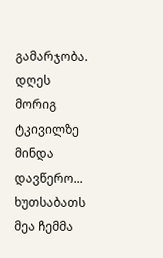გამარჯობა.
დღეს მორიგ ტკივილზე მინდა დავწერო...
ხუთსაბათს მეა ჩემმა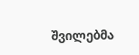შვილებმა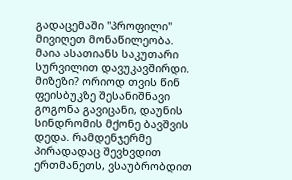გადაცემაში "პროფილი" მივიღეთ მონაწილეობა. მაია ასათიანს საკუთარი სურვილით დავუკავშირდი. მიზეზი? ორიოდ თვის წინ ფეისბუკზე შესანიშნავი გოგონა გავიცანი, დაუნის სინდრომის მქონე ბავშვის დედა. რამდენჯერმე პირადადაც შევხვდით ერთმანეთს, ვსაუბრობდით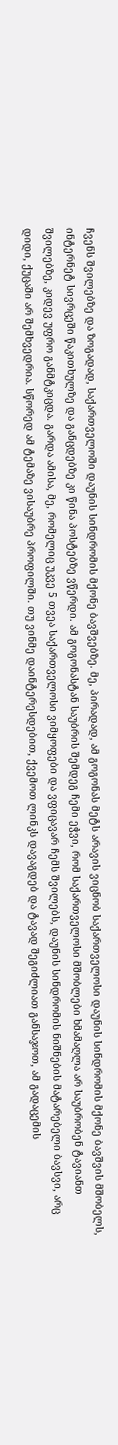ჩვენს შვილებზე და ზოგადად, საქართველოში დაუნის სინდრომის მქონე ბავშვებზე. მე, პირადად, ამ გოგონას მეტს არავის ვიცნობ საქართველოსი დაუნის სინდრომის მქონე ბავშვის მშობელს, ინტერნეტ სივრცეში წაკითხულზე და განცდებზე კი წინა პოსტებზე ვწერდი. ამ გოგონასტან საუბრის შემდეგ ჩემი ეჭვი, რომ საქართველოსი მშობლები ხმამაღლა არ საუბრობენ ტავიანთ შვილებზე, კიდევ უფრო განმტკიცდა. გარდა ამისა, მე, რომელიც უკვე 5 თვეა საქართველოსი ვიმყოფები და ვფიცავარ ჩემს შვილებს, დაუნის სინდრომის ნიშნების მატარებელი ბავსვი, არც დიდი, ქუცაში არ შემხვედრია. სწორედ ამ ტემაზე ვისაუბრე პროფილში. თუ ვინმე დაინტერესდებით, ქვემოთ ლინკს დავაგდებ და ტავად შეგიძლიათ განსაჯოთ, ამ გადაცემის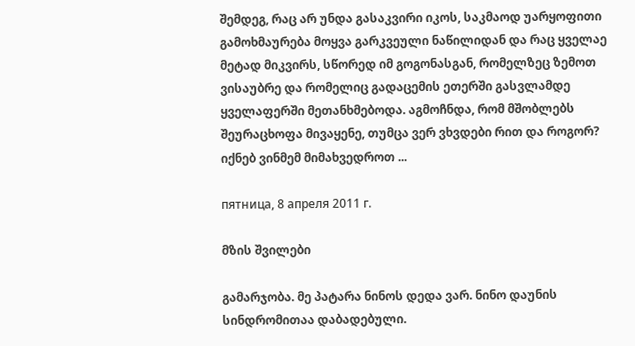შემდეგ, რაც არ უნდა გასაკვირი იკოს, საკმაოდ უარყოფითი გამოხმაურება მოყვა გარკვეული ნაწილიდან და რაც ყველაე მეტად მიკვირს, სწორედ იმ გოგონასგან, რომელზეც ზემოთ ვისაუბრე და რომელიც გადაცემის ეთერში გასვლამდე ყველაფერში მეთანხმებოდა. აგმოჩნდა, რომ მშობლებს შეურაცხოფა მივაყენე, თუმცა ვერ ვხვდები რით და როგორ? იქნებ ვინმემ მიმახვედროთ ...

пятница, 8 апреля 2011 г.

მზის შვილები

გამარჯობა. მე პატარა ნინოს დედა ვარ. ნინო დაუნის სინდრომითაა დაბადებული.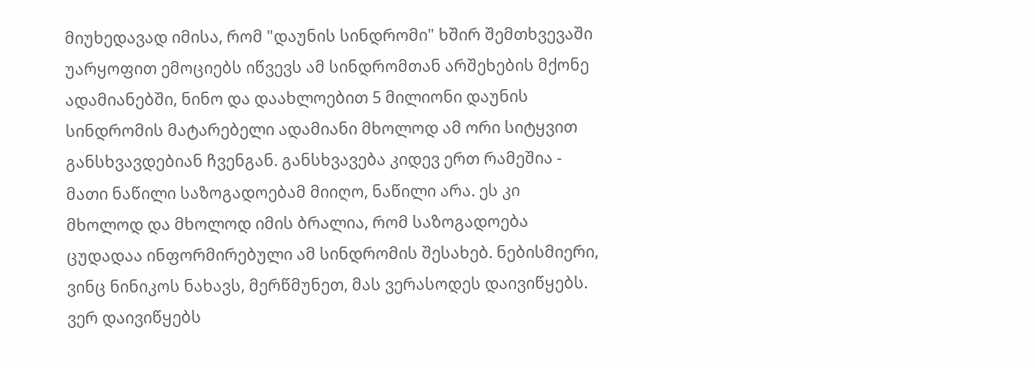მიუხედავად იმისა, რომ "დაუნის სინდრომი" ხშირ შემთხვევაში უარყოფით ემოციებს იწვევს ამ სინდრომთან არშეხების მქონე ადამიანებში, ნინო და დაახლოებით 5 მილიონი დაუნის სინდრომის მატარებელი ადამიანი მხოლოდ ამ ორი სიტყვით განსხვავდებიან ჩვენგან. განსხვავება კიდევ ერთ რამეშია - მათი ნაწილი საზოგადოებამ მიიღო, ნაწილი არა. ეს კი მხოლოდ და მხოლოდ იმის ბრალია, რომ საზოგადოება ცუდადაა ინფორმირებული ამ სინდრომის შესახებ. ნებისმიერი, ვინც ნინიკოს ნახავს, მერწმუნეთ, მას ვერასოდეს დაივიწყებს. ვერ დაივიწყებს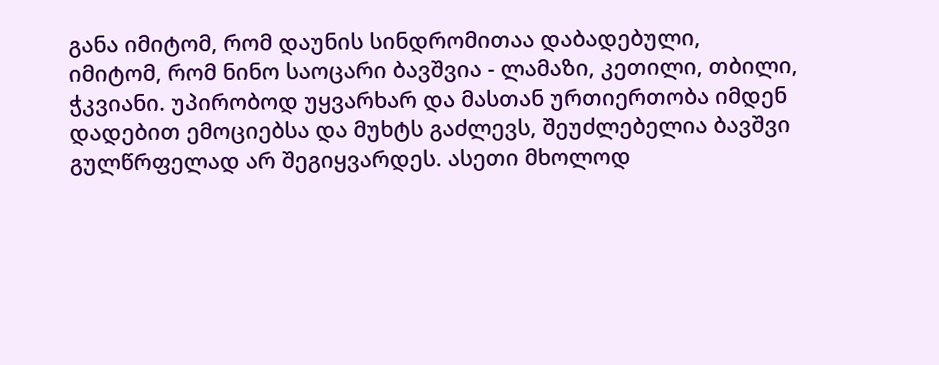განა იმიტომ, რომ დაუნის სინდრომითაა დაბადებული, იმიტომ, რომ ნინო საოცარი ბავშვია - ლამაზი, კეთილი, თბილი, ჭკვიანი. უპირობოდ უყვარხარ და მასთან ურთიერთობა იმდენ დადებით ემოციებსა და მუხტს გაძლევს, შეუძლებელია ბავშვი გულწრფელად არ შეგიყვარდეს. ასეთი მხოლოდ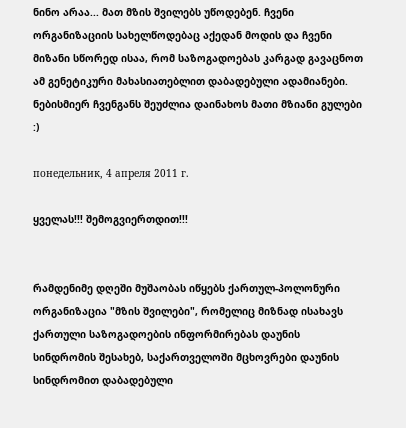ნინო არაა... მათ მზის შვილებს უწოდებენ. ჩვენი ორგანიზაციის სახელწოდებაც აქედან მოდის და ჩვენი მიზანი სწორედ ისაა, რომ საზოგადოებას კარგად გავაცნოთ ამ გენეტიკური მახასიათებლით დაბადებული ადამიანები. ნებისმიერ ჩვენგანს შეუძლია დაინახოს მათი მზიანი გულები :)

понедельник, 4 апреля 2011 г.

ყველას!!! შემოგვიერთდით!!!


რამდენიმე დღეში მუშაობას იწყებს ქართულ-პოლონური ორგანიზაცია "მზის შვილები", რომელიც მიზნად ისახავს ქართული საზოგადოების ინფორმირებას დაუნის სინდრომის შესახებ, საქართველოში მცხოვრები დაუნის სინდრომით დაბადებული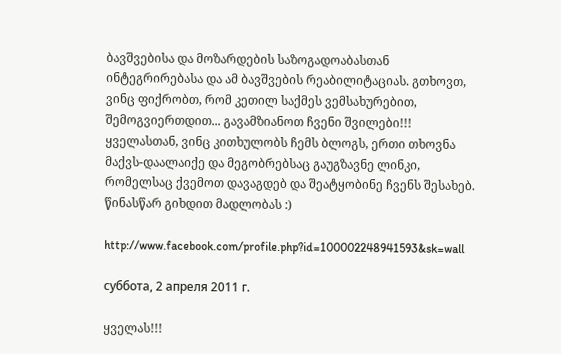ბავშვებისა და მოზარდების საზოგადოაბასთან ინტეგრირებასა და ამ ბავშვების რეაბილიტაციას. გთხოვთ, ვინც ფიქრობთ, რომ კეთილ საქმეს ვემსახურებით, შემოგვიერთდით... გავამზიანოთ ჩვენი შვილები!!!
ყველასთან, ვინც კითხულობს ჩემს ბლოგს, ერთი თხოვნა მაქვს-დაალაიქე და მეგობრებსაც გაუგზავნე ლინკი, რომელსაც ქვემოთ დავაგდებ და შეატყობინე ჩვენს შესახებ.
წინასწარ გიხდით მადლობას :)

http://www.facebook.com/profile.php?id=100002248941593&sk=wall

суббота, 2 апреля 2011 г.

ყველას!!!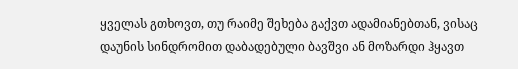ყველას გთხოვთ, თუ რაიმე შეხება გაქვთ ადამიანებთან, ვისაც დაუნის სინდრომით დაბადებული ბავშვი ან მოზარდი ჰყავთ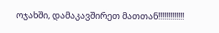ოჯახში, დამაკავშირეთ მათთან!!!!!!!!!!!!!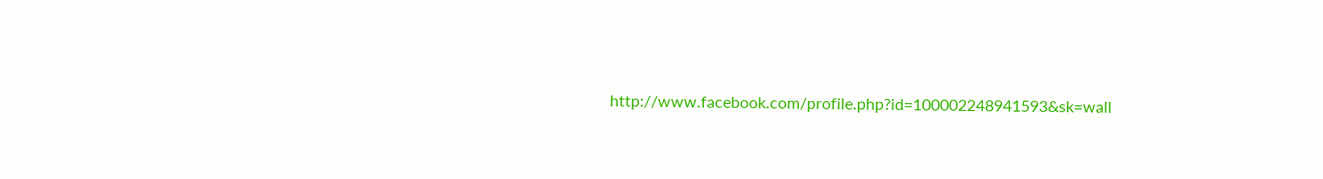http://www.facebook.com/profile.php?id=100002248941593&sk=wall